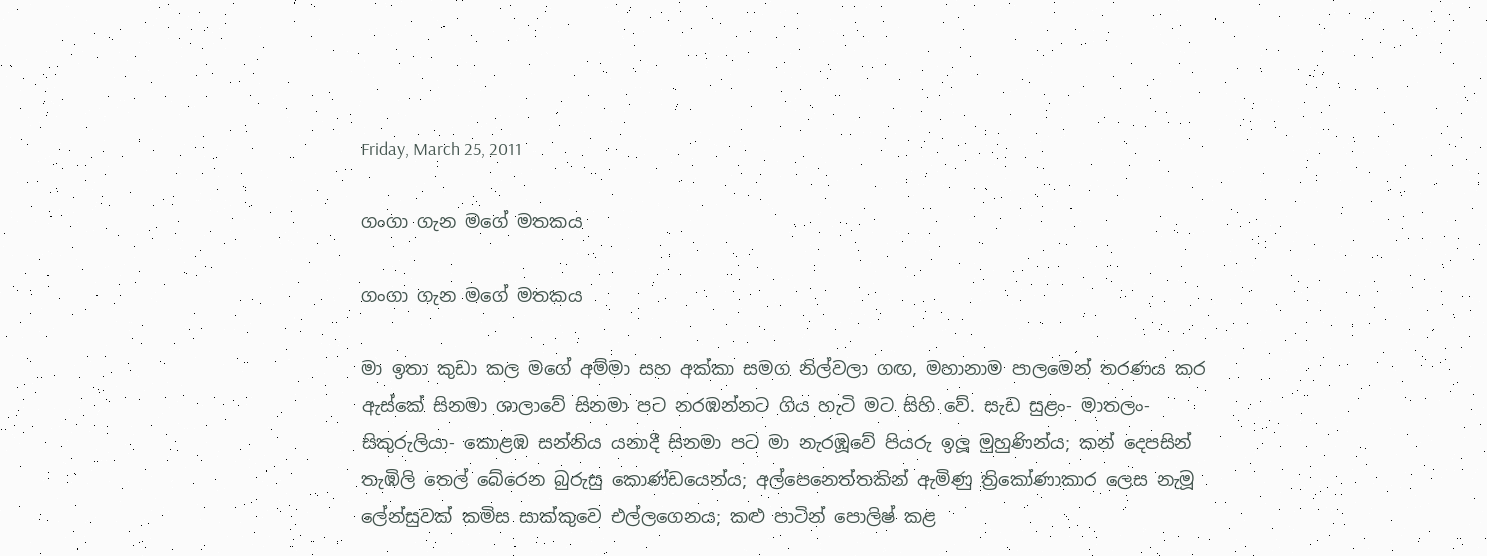Friday, March 25, 2011

ගංගා ගැන මගේ මතකය

ගංගා ගැන මගේ මතකය

මා ඉතා කුඩා කල මගේ අම්මා සහ අක්කා සමග නිල්වලා ගඟ, මහානාම පාලමෙන් තරණය කර ඇස්කේ සිනමා ශාලාවේ සිනමා පට නරඹන්නට ගිය හැටි මට සිහි වේ. සැඩ සුළං- මාතලං- සිකුරුලියා- කොළඹ සන්නිය යනාදී සිනමා පට මා නැරඹූවේ පියරු ඉලූ මුහුණින්ය; කන් දෙපසින් තැඹිලි තෙල් බේරෙන බුරුසු කොණ්ඩයෙන්ය; අල්පෙනෙත්තකින් ඇමිණු ත්‍රිකෝණාකාර ලෙස නැමූ ලේන්සුවක් කමිස සාක්කුවෙ එල්ලගෙනය; කළු පාටින් පොලිෂ් කළ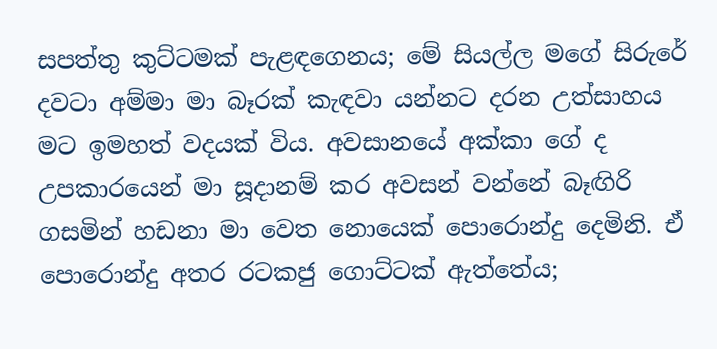සපත්තු කුට්ටමක් පැළඳගෙනය; මේ සියල්ල මගේ සිරුරේ දවටා අම්මා මා බෑරක් කැඳවා යන්නට දරන උත්සාහය මට ඉමහත් වදයක් විය. අවසානයේ අක්කා ගේ ද උපකාරයෙන් මා සූදානම් කර අවසන් වන්නේ බෑඟිරි ගසමින් හඩනා මා වෙත නොයෙක් පොරොන්දු දෙමිනි. ඒ පොරොන්දු අතර රටකජු ගොට්ටක් ඇත්තේය;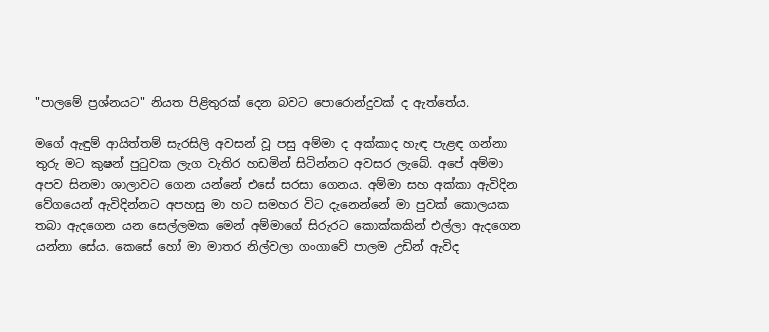"පාලමේ ප්‍රශ්නයට" නියත පිළිතුරක් දෙන බවට පොරොන්දුවක් ද ඇත්තේය.

මගේ ඇඳුම් ආයිත්තම් සැරසිලි අවසන් වූ පසු අම්මා ද අක්කාද හැඳ පැළඳ ගන්නා තුරු මට කුෂන් පුටුවක ලැග වැතිර හඩමින් සිටින්නට අවසර ලැබේ. අපේ අම්මා අපව සිනමා ශාලාවට ගෙන යන්නේ එසේ සරසා ගෙනය. අම්මා සහ අක්කා ඇවිදින වේගයෙන් ඇවිදින්නට අපහසු මා හට සමහර විට දැනෙන්නේ මා පුවක් කොලයක තබා ඇදගෙන යන සෙල්ලමක මෙන් අම්මාගේ සිරුරට කොක්කකින් එල්ලා ඇදගෙන යන්නා සේය. කෙසේ හෝ මා මාතර නිල්වලා ගංගාවේ පාලම උඩින් ඇවිද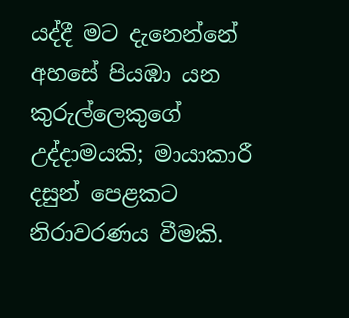යද්දී මට දැනෙන්නේ අහසේ පියඹා යන කුරුල්ලෙකුගේ උද්දාමයකි; මායාකාරී දසුන් පෙළකට නිරාවරණය වීමකි.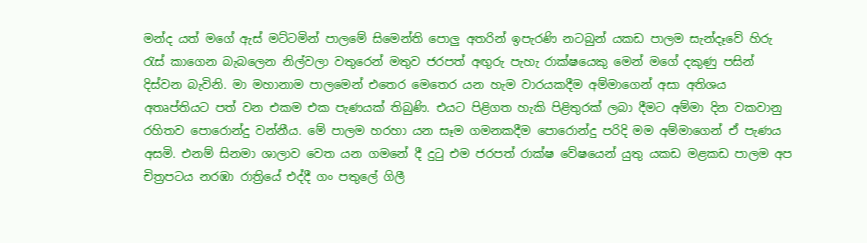මන්ද යත් මගේ ඇස් මට්ටමින් පාලමේ සිමෙන්ති පොලු අතරින් ඉපැරණි නටබුන් යකඩ පාලම සැන්දෑවේ හිරු රැස් කාගෙන බැබලෙන නිල්වලා වතුරෙන් මතුව ජරපත් අඟුරු පැහැ රාක්ෂයෙකු මෙන් මගේ දකුණු පසින් දිස්වන බැවිනි. මා මහානාම පාලමෙන් එතෙර මෙතෙර යන හැම වාරයකදීම අම්මාගෙන් අසා අතිශය අතෘප්තියට පත් වන එකම එක පැණයක් තිබුණි. එයට පිළිගත හැකි පිළිතුරක් ලබා දීමට අම්මා දින වකවානු රහිතව පොරොන්දු වන්නීය. මේ පාලම හරහා යන සෑම ගමනකදීම පොරොන්දු පරිදි මම අම්මාගෙන් ඒ පැණය අසමි. එනම් සිනමා ශාලාව වෙත යන ගමනේ දී දුටු එම ජරපත් රාක්ෂ වේෂයෙන් යුතු යකඩ මළකඩ පාලම අප චිත්‍රපටය නරඹා රාත්‍රියේ එද්දී ගං පතුලේ ගිලී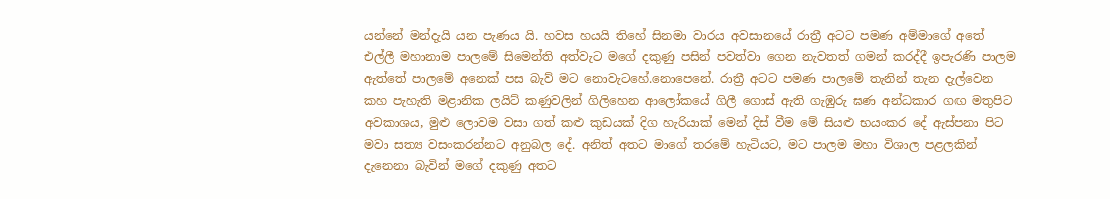යන්නේ මන්දැයි යන පැණය යි. හවස හයයි තිහේ සිනමා වාරය අවසානයේ රාත්‍රී අටට පමණ අම්මාගේ අතේ එල්ලී මහානාම පාලමේ සිමෙන්ති අත්වැට මගේ දකුණු පසින් පවත්වා ගෙන නැවතත් ගමන් කරද්දී ඉපැරණි පාලම ඇත්තේ පාලමේ අනෙක් පස බැව් මට නොවැටහේ.නොපෙනේ. රාත්‍රී අටට පමණ පාලමේ තැනින් තැන දැල්වෙන කහ පැහැති මළානික ලයිට් කණුවලින් ගිලිහෙන ආලෝකයේ ගිලී ගොස් ඇති ගැඹුරු ඝණ අන්ධකාර ගඟ මතුපිට අවකාශය, මුළු ලොවම වසා ගත් කළු කුඩයක් දිග හැරියාක් මෙන් දිස් වීම මේ සියළු භයංකර දේ ඇස්පනා පිට මවා සත්‍ය වසංකරන්නට අනුබල දේ. අනිත් අතට මාගේ තරමේ හැටියට, මට පාලම මහා විශාල පළලකින් දැනෙනා බැවින් මගේ දකුණු අතට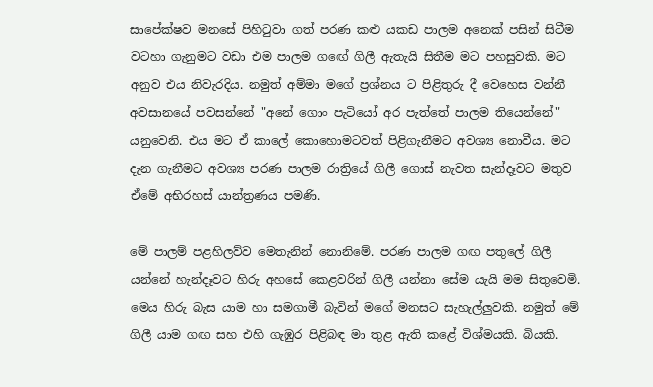සාපේක්ෂව මනසේ පිහිටුවා ගත් පරණ කළු යකඩ පාලම අනෙක් පසින් සිටීම වටහා ගැනුමට වඩා එම පාලම ගඟේ ගිලී ඇතැයි සිතීම මට පහසුවකි. මට අනුව එය නිවැරදිය. නමුත් අම්මා මගේ ප්‍රශ්නය ට පිළිතුරු දී වෙහෙස වන්නී අවසානයේ පවසන්නේ "අනේ ගොං පැටියෝ අර පැත්තේ පාලම තියෙන්නේ" යනුවෙනි. එය මට ඒ කාලේ කොහොමටවත් පිළිගැනීමට අවශ්‍ය නොවීය. මට දැන ගැනීමට අවශ්‍ය පරණ පාලම රාත්‍රියේ ගිලී ගොස් නැවත සැන්දෑවට මතුව ඒමේ අභිරහස් යාන්ත්‍රණය පමණි.

මේ පාලම් පළහිලව්ව මෙතැනින් නොනිමේ. පරණ පාලම ගඟ පතුලේ ගිලී යන්නේ හැන්දෑවට හිරු අහසේ කෙළවරින් ගිලී යන්නා සේම යැයි මම සිතුවෙමි. මෙය හිරු බැස යාම හා සමගාමී බැවින් මගේ මනසට සැහැල්ලුවකි. නමුත් මේ ගිලී යාම ගඟ සහ එහි ගැඹුර පිළිබඳ මා තුළ ඇති කළේ විශ්මයකි. බියකි.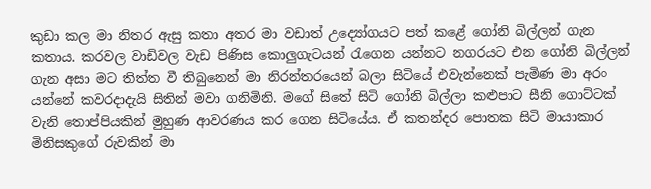කුඩා කල මා නිතර ඇසු කතා අතර මා වඩාත් උද්‍යෝගයට පත් කළේ ගෝනි බිල්ලන් ගැන කතාය. කරවල වාඩිවල වැඩ පිණිස කොලුගැටයන් රැගෙන යන්නට නගරයට එන ගෝනි බිල්ලන් ගැන අසා මට තිත්ත වී තිබුනෙන් මා නිරන්තරයෙන් බලා සිටියේ එවැන්නෙක් පැමිණ මා අරං යන්නේ කවරදාදැයි සිතින් මවා ගනිමිනි. මගේ සිතේ සිටි ගෝනි බිල්ලා කළුපාට සීනි ගොට්ටක් වැනි තොප්පියකින් මුහුණ ආවරණය කර ගෙන සිටියේය. ඒ කතන්දර පොතක සිටි මායාකාර මිනිසකුගේ රුවකින් මා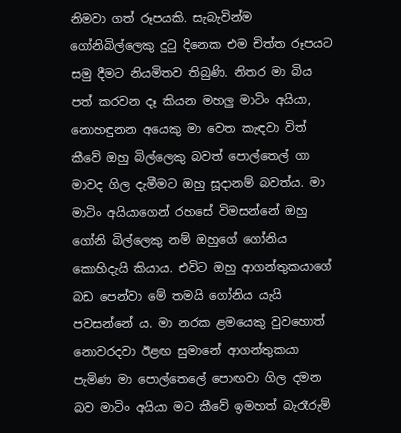නිමවා ගත් රූපයකි. සැබැවින්ම ගෝනිබිල්ලෙකු දුටු දිනෙක එම චිත්ත රූපයට සමු දීමට නියමිතව තිබුණි. නිතර මා බිය පත් කරවන දෑ කියන මහලු මාටිං අයියා, නොහඳුනන අයෙකු මා වෙත කැඳවා විත් කීවේ ඔහු බිල්ලෙකු බවත් පොල්තෙල් ගා මාවද ගිල දැමීමට ඔහු සූදානම් බවත්ය. මා මාටිං අයියාගෙන් රහසේ විමසන්නේ ඔහු ගෝනි බිල්ලෙකු නම් ඔහුගේ ගෝනිය කොහිදැයි කියාය. එවිට ඔහු ආගන්තුකයාගේ බඩ පෙන්වා මේ තමයි ගෝනිය යැයි පවසන්නේ ය. මා නරක ළමයෙකු වුවහොත් නොවරදවා ඊළඟ සුමානේ ආගන්තුකයා පැමිණ මා පොල්තෙලේ පොඟවා ගිල දමන බව මාටිං අයියා මට කීවේ ඉමහත් බැරෑරුම්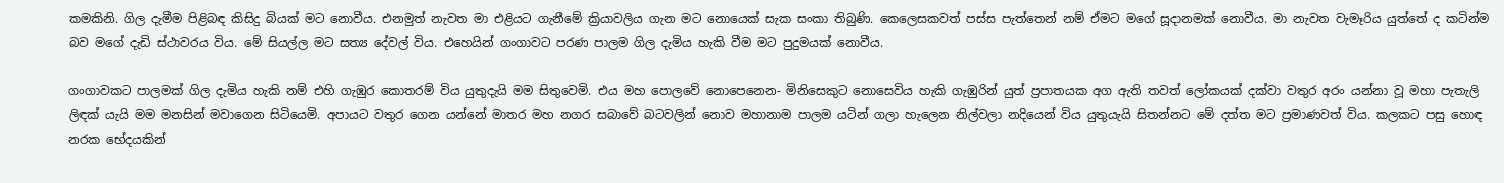කමකිනි. ගිල දැමීම පිළිබඳ කිසිදු බියක් මට නොවීය. එනමුත් නැවත මා එළියට ගැනීමේ ක්‍රියාවලිය ගැන මට නොයෙක් සැක සංකා තිබුණි. කෙලෙසකවත් පස්ස පැත්තෙන් නම් ඒමට මගේ සූදානමක් නොවීය. මා නැවත වැමෑරිය යුත්තේ ද කටින්ම බව මගේ දැඩි ස්ථාවරය විය. මේ සියල්ල මට සත්‍ය දේවල් විය. එහෙයින් ගංගාවට පරණ පාලම ගිල දැමිය හැකි වීම මට පුදුමයක් නොවීය.

ගංගාවකට පාලමක් ගිල දැමිය හැකි නම් එහි ගැඹුර කොතරම් විය යුතුදැයි මම සිතුවෙමි. එය මහ පොලවේ නොපෙනෙන- මිනිසෙකුට නොසෙවිය හැකි ගැඹුරින් යුත් ප්‍රපාතයක අග ඇති තවත් ලෝකයක් දක්වා වතුර අරං යන්නා වූ මහා පැතැලි ලිඳක් යැයි මම මනසින් මවාගෙන සිටියෙමි. අපායට වතුර ගෙන යන්නේ මාතර මහ නගර සබාවේ බටවලින් නොව මහානාම පාලම යටින් ගලා හැලෙන නිල්වලා නදියෙන් විය යුතුයැයි සිතන්නට මේ දත්ත මට ප්‍රමාණවත් විය. කලකට පසු හොඳ නරක භේදයකින්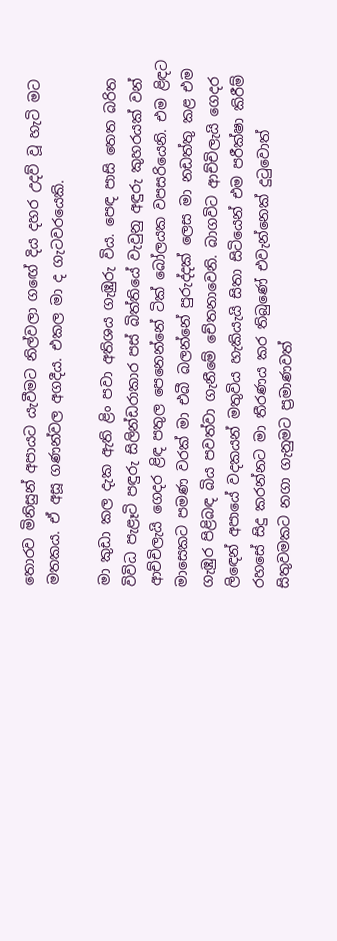තොරව මිනිසුන් අපායට යැවීමට නිල්වලා ගඟේ දිය දහර උදව් වූ හැටි මට මතකය. ඒ අසූ ගණන්වල අගදීය. එකල මා ද ගැටවරයෙකි.

මා කුඩා කල දැක ඇති ළිං පවා අතිශය ගැඹුරු විය. පෙඳ පාසි තෙත බරිත විවිධ පැළෑටි පඳුරු සිලින්ඩරාකාර පස් බිත්තියේ වැවුනු අඳුරු කුහරයක් වන් ආච්චිලැයි ගෙදර ළිඳ පතුල පෙනෙන්නේ ටික් බෝලයක වපසරියෙනි. එම ළිඳට මාසෙකට පමණ වරක් මා එබී බලන්නේ පුරුද්දක් ලෙස මා නඩත්තු කළ එම ගැඹුර පිළිබඳ බිය පවත්වා ගැනීමේ චේතනාවෙනි. බාගවිට ආච්චිලැයි ගෙදර ලිඳෙන් අපායේ වදකයන් මතුවිය හැකියැයි සිතා සිටියෙන් එම පරීක්ෂා කිරීම් රහසේ සිදු කරන්නට මා තීරණය කර තිබුණේ එවැන්නෙක් දුටුවොත් සිතුවමකට නගා ගැනුමට ප්‍රමාණවත්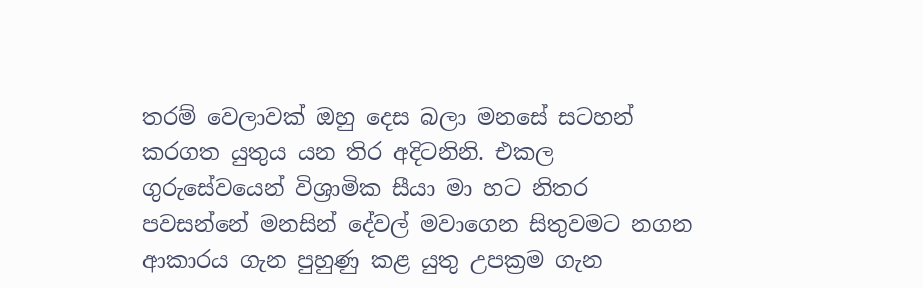තරම් වෙලාවක් ඔහු දෙස බලා මනසේ සටහන් කරගත යුතුය යන තිර අදිටනිනි. එකල ගුරුසේවයෙන් විශ්‍රාමික සීයා මා හට නිතර පවසන්නේ මනසින් දේවල් මවාගෙන සිතුවමට නගන ආකාරය ගැන පුහුණු කළ යුතු උපක්‍රම ගැන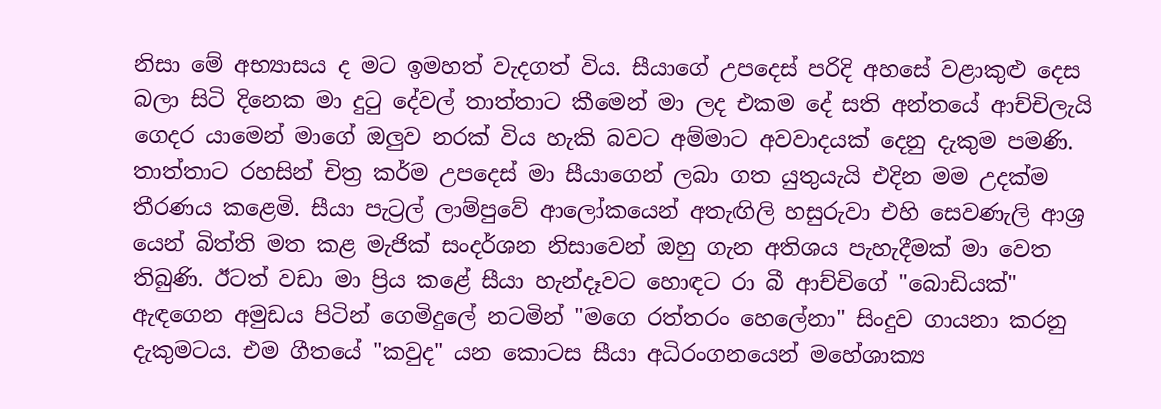නිසා මේ අභ්‍යාසය ද මට ඉමහත් වැදගත් විය. සීයාගේ උපදෙස් පරිදි අහසේ වළාකුළු දෙස බලා සිටි දිනෙක මා දුටු දේවල් තාත්තාට කීමෙන් මා ලද එකම දේ සති අන්තයේ ආච්චිලැයි ගෙදර යාමෙන් මාගේ ඔලුව නරක් විය හැකි බවට අම්මාට අවවාදයක් දෙනු දැකුම පමණි. තාත්තාට රහසින් චිත්‍ර කර්ම උපදෙස් මා සීයාගෙන් ලබා ගත යුතුයැයි එදින මම උදක්ම තීරණය කළෙමි. සීයා පැට්‍රල් ලාම්පුවේ ආලෝකයෙන් අතැඟිලි හසුරුවා එහි සෙවණැලි ආශ්‍ර යෙන් බිත්ති මත කළ මැජික් සංදර්ශන නිසාවෙන් ඔහු ගැන අතිශය පැහැදීමක් මා වෙත තිබුණි. ඊටත් වඩා මා ප්‍රිය කළේ සීයා හැන්දෑවට හොඳට රා බී ආච්චිගේ "බොඩියක්" ඇඳගෙන අමුඩය පිටින් ගෙමිදුලේ නටමින් "මගෙ රත්තරං හෙලේනා" සිංදුව ගායනා කරනු දැකුමටය. එම ගීතයේ "කවුද" යන කොටස සීයා අධිරංගනයෙන් මහේශාක්‍ය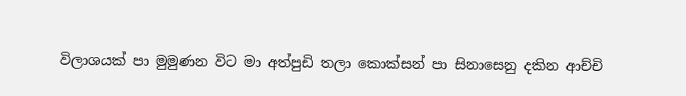විලාශයක් පා මුමුණන විට මා අත්පුඩි තලා කොක්සන් පා සිනාසෙනු දකින ආච්චි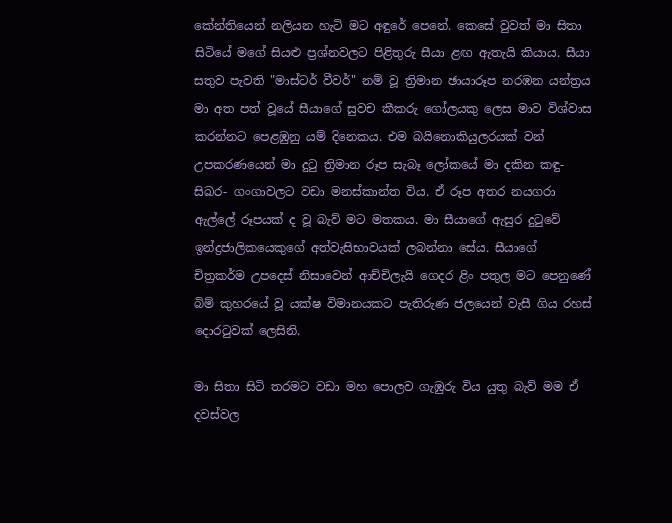කේන්තියෙන් නලියන හැටි මට අඳුරේ පෙනේ. කෙසේ වුවත් මා සිතා සිටියේ මගේ සියළු ප්‍රශ්නවලට පිළිතුරු සීයා ළඟ ඇතැයි කියාය. සීයා සතුව පැවති "මාස්ටර් වීවර්" නම් වූ ත්‍රිමාන ඡායාරූප නරඹන යන්ත්‍රය මා අත පත් වූයේ සීයාගේ සුවච කීකරු ගෝලයකු ලෙස මාව විශ්වාස කරන්නට පෙළඹුනු යම් දිනෙකය. එම බයිනොකියුලරයක් වන් උපකරණයෙන් මා දුටු ත්‍රිමාන රූප සැබෑ ලෝකයේ මා දකින කඳු- සිඛර- ගංගාවලට වඩා මනස්කාන්ත විය. ඒ රූප අතර නයගරා ඇල්ලේ රූපයක් ද වූ බැව් මට මතකය. මා සීයාගේ ඇසුර දුටුවේ ඉන්ද්‍රජාලිකයෙකුගේ අත්වැසිභාවයක් ලබන්නා සේය. සීයාගේ චිත්‍රකර්ම උපදෙස් නිසාවෙන් ආච්චිලැයි ගෙදර ළිං පතුල මට පෙනුණේ බිම් කුහරයේ වූ යක්ෂ විමානයකට පැතිරුණ ජලයෙන් වැසී ගිය රහස් දොරටුවක් ලෙසිනි.

මා සිතා සිටි තරමට වඩා මහ පොලව ගැඹුරු විය යුතු බැව් මම ඒ දවස්වල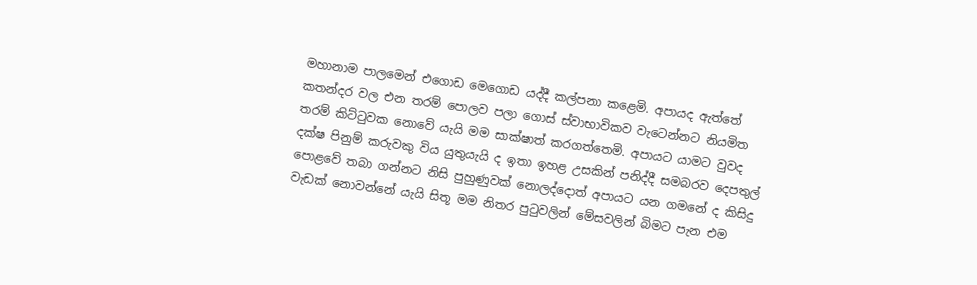මහානාම පාලමෙන් එගොඩ මෙගොඩ යද්දී කල්පනා කළෙමි. අපායද ඇත්තේ කතන්දර වල එන තරම් පොලව පලා ගොස් ස්වාභාවිකව වැටෙන්නට නියමිත තරම් කිට්ටුවක නොවේ යැයි මම සාක්ෂාත් කරගත්තෙමි. අපායට යාමට වුවද දක්ෂ පිනුම් කරුවකු විය යුතුයැයි ද ඉතා ඉහළ උසකින් පනිද්දී සමබරව දෙපතුල් පොළවේ තබා ගන්නට නිසි පුහුණුවක් නොලද්දොත් අපායට යන ගමනේ ද කිසිදු වැඩක් නොවන්නේ යැයි සිතූ මම නිතර පුටුවලින් මේසවලින් බිමට පැන එම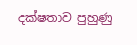දක්ෂතාව පුහුණු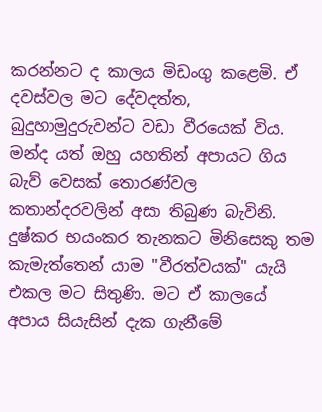කරන්නට ද කාලය මිඩංගු කළෙමි. ඒ දවස්වල මට දේවදත්ත, බුදුහාමුදුරුවන්ට වඩා වීරයෙක් විය. මන්ද යත් ඔහු යහතින් අපායට ගිය බැව් වෙසක් තොරණ්වල කතාන්දරවලින් අසා තිබුණ බැවිනි. දුෂ්කර භයංකර තැනකට මිනිසෙකු තම කැමැත්තෙන් යාම "වීරත්වයක්" යැයි එකල මට සිතුණි. මට ඒ කාලයේ අපාය සියැසින් දැක ගැනීමේ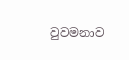වුවමනාව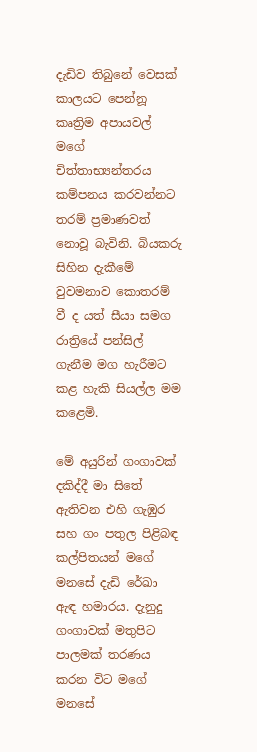දැඩිව තිබුනේ වෙසක් කාලයට පෙන්නූ කෘත්‍රිම අපායවල් මගේ චිත්තාභ්‍යන්තරය කම්පනය කරවන්නට තරම් ප්‍රමාණවත් නොවූ බැවිනි. බියකරු සිහින දැකීමේ වුවමනාව කොතරම් වී ද යත් සීයා සමග රාත්‍රියේ පන්සිල් ගැනීම මග හැරීමට කළ හැකි සියල්ල මම කළෙමි.

මේ අයුරින් ගංගාවක් දකිද්දී මා සිතේ ඇතිවන එහි ගැඹුර සහ ගං පතුල පිළිබඳ කල්පිතයන් මගේ මනසේ දැඩි රේඛා ඇඳ හමාරය. දැනුදු ගංගාවක් මතුපිට පාලමක් තරණය කරන විට මගේ මනසේ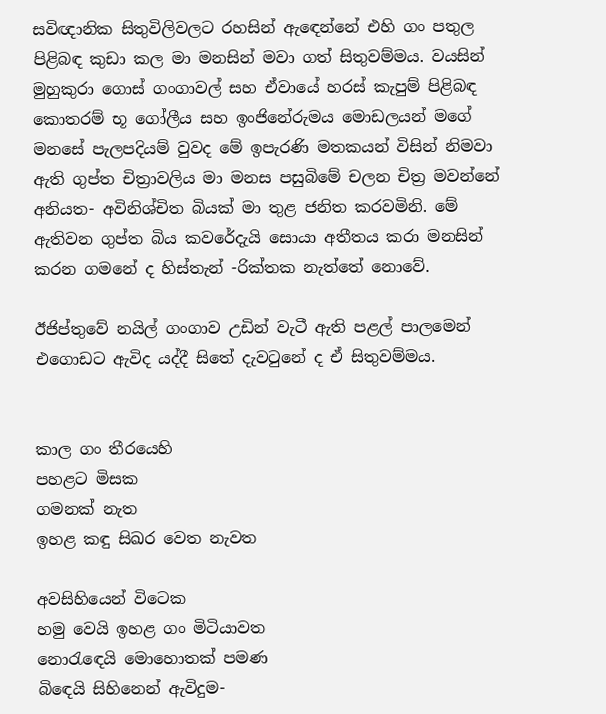සවිඥානික සිතුවිලිවලට රහසින් ඇඳෙන්නේ එහි ගං පතුල පිළිබඳ කුඩා කල මා මනසින් මවා ගත් සිතුවම්මය. වයසින් මුහුකුරා ගොස් ගංගාවල් සහ ඒවායේ හරස් කැපුම් පිළිබඳ කොතරම් භූ ගෝලීය සහ ඉංජිනේරුමය මොඩලයන් මගේ මනසේ පැලපදියම් වුවද මේ ඉපැරණි මතකයන් විසින් නිමවා ඇති ගුප්ත චිත්‍රාවලිය මා මනස පසුබිමේ චලන චිත්‍ර මවන්නේ අනියත- අවිනිශ්චිත බියක් මා තුළ ජනිත කරවමිනි. මේ ඇතිවන ගුප්ත බිය කවරේදැයි සොයා අතීතය කරා මනසින් කරන ගමනේ ද හිස්තැන් -රික්තක නැත්තේ නොවේ.

ඊජිප්තුවේ නයිල් ගංගාව උඩින් වැටී ඇති පළල් පාලමෙන් එගොඩට ඇවිද යද්දී සිතේ දැවටුනේ ද ඒ සිතුවම්මය.


කාල ගං තීරයෙහි
පහළට මිසක
ගමනක් නැත
ඉහළ කඳු සිඛර වෙත නැවත

අවසිහියෙන් විටෙක
හමු වෙයි ඉහළ ගං මිටියාවත
නොරැඳෙයි මොහොතක් පමණ
බිඳෙයි සිහිනෙන් ඇවිදුම-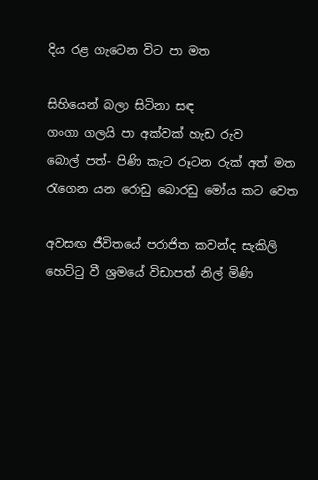දිය රළ ගැටෙන විට පා මත

සිහියෙන් බලා සිටිනා සඳ
ගංගා ගලයි පා අක්වක් හැඩ රුව
බොල් පත්- පිණි කැට රූටන රුක් අත් මත
රැගෙන යන රොඩු බොරඩු මෝය කට වෙත

අවසඟ ජීවිතයේ පරාජිත කවන්ද සැකිලි
හෙට්ටු වී ශ්‍රමයේ විඩාපත් නිල් මිණි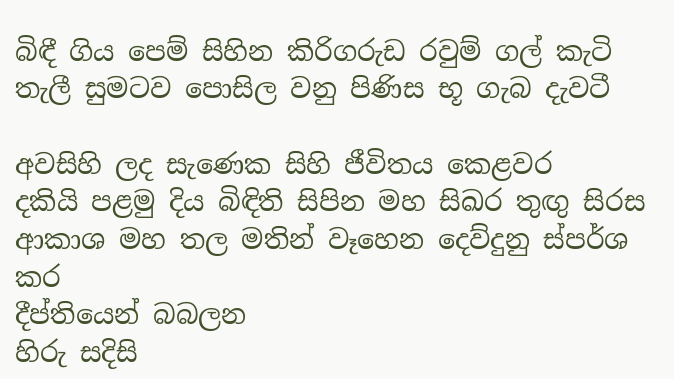බිඳී ගිය පෙම් සිහින කිරිගරුඩ රවුම් ගල් කැටි
තැලී සුමටව පොසිල වනු පිණිස භූ ගැබ දැවටී

අවසිහි ලද සැණෙක සිහි ජීවිතය කෙළවර
දකියි පළමු දිය බිඳිති සිපින මහ සිඛර තුඟු සිරස
ආකාශ මහ තල මතින් වෑහෙන දෙව්දුනු ස්පර්ශ කර
දීප්තියෙන් බබලන
හිරු සදිසි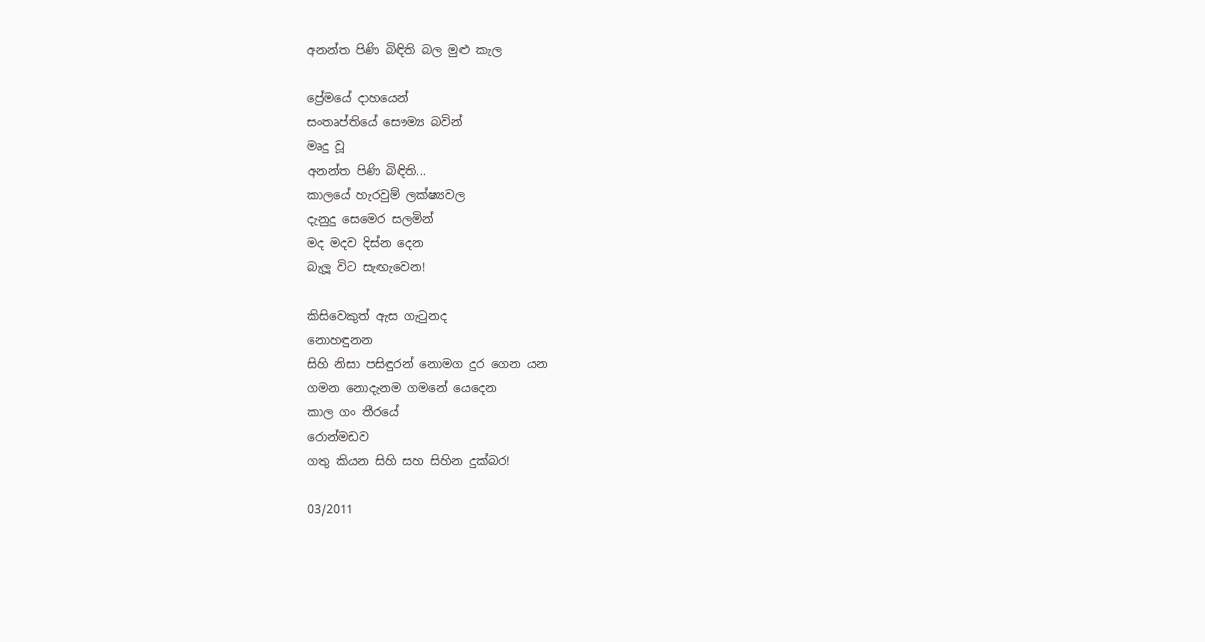අනන්ත පිණි බිඳිති බල මුළු කැල

ප්‍රේමයේ දාහයෙන්
සංතෘප්තියේ සෞම්‍ය බවින්
මෘදු වූ
අනන්ත පිණි බිඳිති...
කාලයේ හැරවුම් ලක්ෂ්‍යවල
දැනුදු සෙමෙර සලමින්
මද මදව දිස්න දෙන
බැලූ විට සැඟැවෙන!

කිසිවෙකුත් ඇස ගැටුනද
නොහඳුනන
සිහි නිසා පසිඳුරන් නොමග දුර ගෙන යන
ගමන නොදැනම ගමනේ යෙදෙන
කාල ගං තීරයේ
රොන්මඩව
ගතු කියන සිහි සහ සිහින දුක්බර!

03/2011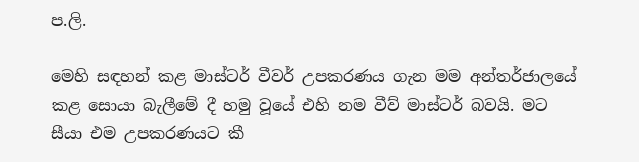ප.ලි.

මෙහි සඳහන් කළ මාස්ටර් වීවර් උපකරණය ගැන මම අන්තර්ජාලයේ කළ සොයා බැලීමේ දී හමු වූයේ එහි නම වීව් මාස්ටර් බවයි. මට සීයා එම උපකරණයට කී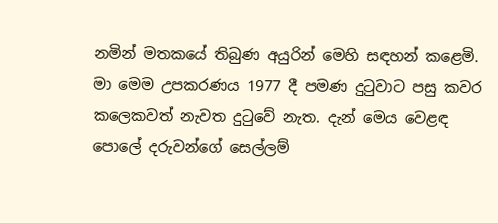නමින් මතකයේ තිබුණ අයුරින් මෙහි සඳහන් කළෙමි. මා මෙම උපකරණය 1977 දී පමණ දුටුවාට පසු කවර කලෙකවත් නැවත දුටුවේ නැත. දැන් මෙය වෙළඳ පොලේ දරුවන්ගේ සෙල්ලම්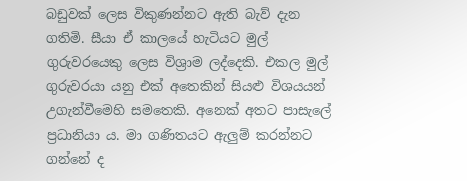බඩුවක් ලෙස විකුණන්නට ඇති බැව් දැන ගතිමි. සීයා ඒ කාලයේ හැටියට මුල් ගුරුවරයෙකු ලෙස විශ්‍රාම ලද්දෙකි. එකල මුල් ගුරුවරයා යනු එක් අතෙකින් සියළු විශයයන් උගැන්වීමෙහි සමතෙකි. අනෙක් අතට පාසැලේ ප්‍රධානියා ය. මා ගණිතයට ඇලුම් කරන්නට ගන්නේ ද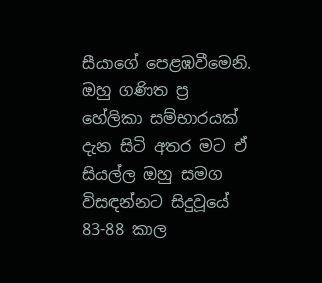සීයාගේ පෙළඹවීමෙනි. ඔහු ගණිත ප්‍ර හේලිකා සම්භාරයක් දැන සිටි අතර මට ඒ සියල්ල ඔහු සමග විසඳන්නට සිදුවූයේ 83-88 කාල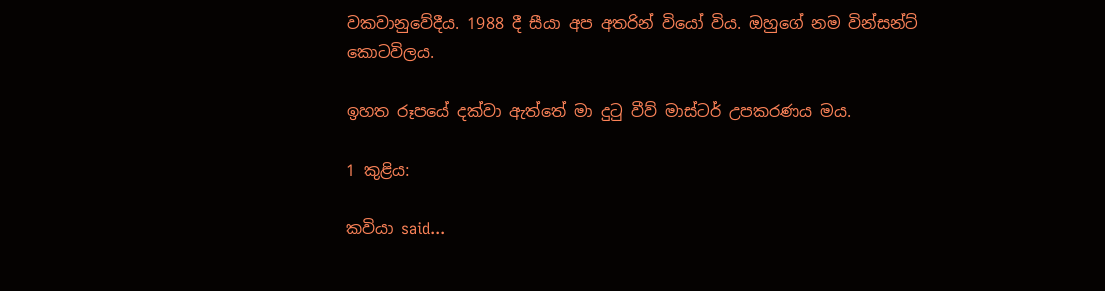වකවානුවේදීය. 1988 දී සීයා අප අතරින් වියෝ විය. ඔහුගේ නම වින්සන්ට් කොටවිලය.

ඉහත රූපයේ දක්වා ඇත්තේ මා දුටු වීව් මාස්ටර් උපකරණය මය.

1 කුළිය:

කවියා said...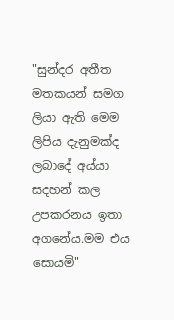"සුන්දර අතීත මතකයන් සමග ලියා ඇති මෙම ලිපිය දැනුමක්ද ලබාදේ අය්යා සදහන් කල උපකරනය ඉතා අගනේය.මම එය සොයමි"